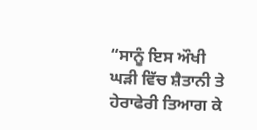“ਸਾਨੂੰ ਇਸ ਔਖੀ ਘੜੀ ਵਿੱਚ ਸ਼ੈਤਾਨੀ ਤੇ ਹੇਰਾਫੇਰੀ ਤਿਆਗ ਕੇ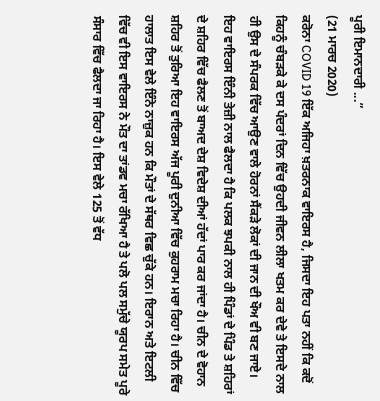ਪੂਰੀ ਇਮਾਨਦਾਰੀ ...”
(21 ਮਾਰਚ 2020)
ਕਰੋਨਾ COVID 19 ਇੱਕ ਅਜਿਹਾ ਖ਼ਤਰਨਾਕ ਵਾਇਰਸ ਹੈ, ਜਿਸਦਾ ਇਹ ਪਤਾ ਨਹੀਂ ਕਿ ਕਦੋਂ ਕਿਹਨੂੰ ਚੰਬੜਕੇ ਕੇ ਦਸ ਪੰਦਰਾਂ ਦਿਨ ਵਿੱਚ ਉਹਦੀ ਜੀਵਨ ਲੀਲਾ ਖਤਮ ਕਰ ਦੇਵੇ ਤੇ ਇਸਦੇ ਨਾਲ ਹੀ ਉਸ ਦੇ ਸੰਪਰਕ ਵਿੱਚ ਆਉਣ ਵਾਲੇ ਹੋਰਨਾਂ ਸੈਂਕੜੇ ਲੋਕਾਂ ਦੀ ਜਾਨ ਦੀ ਖੌਅ ਵੀ ਬਣ ਜਾਏ।
ਇਹ ਵਾਇਰਸ ਇੰਨੀ ਤੇਜ਼ੀ ਨਾਲ ਫੈਲਦਾ ਹੈ ਕਿ ਪਲਕ ਝਪਕੀ ਨਾਲ ਹੀ ਪਿੰਡਾਂ ਦੇ ਪਿੰਡ ਤੇ ਸ਼ਹਿਰਾਂ ਦੇ ਸ਼ਹਿਰ ਵਿੱਚ ਫੈਲਣ ਤੋਂ ਬਾਅਦ ਦੇਸ਼ ਵਿਦੇਸ਼ ਦੀਆਂ ਹੱਦਾਂ ਪਾਰ ਕਰ ਜਾਂਦਾ ਹੈ। ਚੀਨ ਦੇ ਵੋਹਾਨ ਸ਼ਹਿਰ ਤੋਂ ਤੁਰਿਆ ਇਹ ਵਾਇਰਸ ਅੱਜ ਪੂਰੀ ਦੁਨੀਆ ਵਿੱਚ ਕੁਹਰਾਮ ਮਚਾ ਰਿਹਾ ਹੈ। ਚੀਨ ਵਿੱਚ ਹਾਲਾਤ ਇਸ ਵੇਲੇ ਇੰਨੇ ਨਾਜ਼ੁਕ ਹਨ ਕਿ ਮੌਤਾਂ ਦੇ ਸੱਥਰ ਵਿਛ ਚੁੱਕੇ ਹਨ। ਇਰਾਨ ਅਤੇ ਇਟਲੀ ਵਿੱਚ ਵੀ ਇਸ ਵਾਇਰਸ ਨੇ ਮੌਤ ਦਾ ਤਾਂਡਵ ਮਚਾ ਰੱਖਿਆ ਹੈ ਤੇ ਪਲੋ ਪਲ ਸਮੁੱਚੇ ਯੂਰਪ ਸਮੇਤ ਪੂਰੇ ਸੰਸਾਰ ਵਿੱਚ ਫੈਲਦਾ ਜਾ ਰਿਹਾ ਹੈ। ਇਸ ਵੇਲੇ 125 ਤੋਂ ਵੱਧ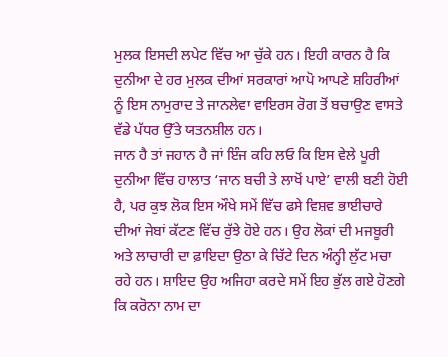ਮੁਲਕ ਇਸਦੀ ਲਪੇਟ ਵਿੱਚ ਆ ਚੁੱਕੇ ਹਨ। ਇਹੀ ਕਾਰਨ ਹੈ ਕਿ ਦੁਨੀਆ ਦੇ ਹਰ ਮੁਲਕ ਦੀਆਂ ਸਰਕਾਰਾਂ ਆਪੋ ਆਪਣੇ ਸ਼ਹਿਰੀਆਂ ਨੂੰ ਇਸ ਨਾਮੁਰਾਦ ਤੇ ਜਾਨਲੇਵਾ ਵਾਇਰਸ ਰੋਗ ਤੋਂ ਬਚਾਉਣ ਵਾਸਤੇ ਵੱਡੇ ਪੱਧਰ ਉੱਤੇ ਯਤਨਸ਼ੀਲ ਹਨ।
ਜਾਨ ਹੈ ਤਾਂ ਜਹਾਨ ਹੈ ਜਾਂ ਇੰਜ ਕਹਿ ਲਓ ਕਿ ਇਸ ਵੇਲੇ ਪੂਰੀ ਦੁਨੀਆ ਵਿੱਚ ਹਾਲਾਤ ‘ਜਾਨ ਬਚੀ ਤੇ ਲਾਖੋਂ ਪਾਏ’ ਵਾਲੀ ਬਣੀ ਹੋਈ ਹੈ, ਪਰ ਕੁਝ ਲੋਕ ਇਸ ਔਖੇ ਸਮੇਂ ਵਿੱਚ ਫਸੇ ਵਿਸ਼ਵ ਭਾਈਚਾਰੇ ਦੀਆਂ ਜੇਬਾਂ ਕੱਟਣ ਵਿੱਚ ਰੁੱਝੇ ਹੋਏ ਹਨ। ਉਹ ਲੋਕਾਂ ਦੀ ਮਜਬੂਰੀ ਅਤੇ ਲਾਚਾਰੀ ਦਾ ਫ਼ਾਇਦਾ ਉਠਾ ਕੇ ਚਿੱਟੇ ਦਿਨ ਅੰਨ੍ਹੀ ਲੁੱਟ ਮਚਾ ਰਹੇ ਹਨ। ਸ਼ਾਇਦ ਉਹ ਅਜਿਹਾ ਕਰਦੇ ਸਮੇਂ ਇਹ ਭੁੱਲ ਗਏ ਹੋਣਗੇ ਕਿ ਕਰੋਨਾ ਨਾਮ ਦਾ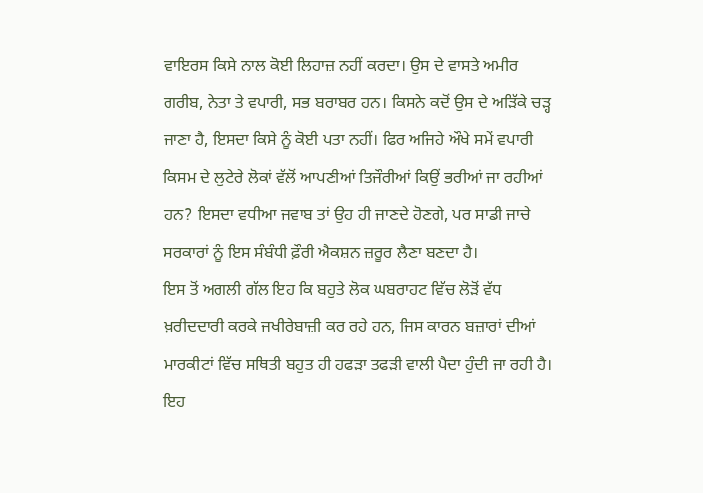ਵਾਇਰਸ ਕਿਸੇ ਨਾਲ ਕੋਈ ਲਿਹਾਜ਼ ਨਹੀਂ ਕਰਦਾ। ਉਸ ਦੇ ਵਾਸਤੇ ਅਮੀਰ ਗਰੀਬ, ਨੇਤਾ ਤੇ ਵਪਾਰੀ, ਸਭ ਬਰਾਬਰ ਹਨ। ਕਿਸਨੇ ਕਦੋਂ ਉਸ ਦੇ ਅੜਿੱਕੇ ਚੜ੍ਹ ਜਾਣਾ ਹੈ, ਇਸਦਾ ਕਿਸੇ ਨੂੰ ਕੋਈ ਪਤਾ ਨਹੀਂ। ਫਿਰ ਅਜਿਹੇ ਔਖੇ ਸਮੇਂ ਵਪਾਰੀ ਕਿਸਮ ਦੇ ਲੁਟੇਰੇ ਲੋਕਾਂ ਵੱਲੋਂ ਆਪਣੀਆਂ ਤਿਜੌਰੀਆਂ ਕਿਉਂ ਭਰੀਆਂ ਜਾ ਰਹੀਆਂ ਹਨ? ਇਸਦਾ ਵਧੀਆ ਜਵਾਬ ਤਾਂ ਉਹ ਹੀ ਜਾਣਦੇ ਹੋਣਗੇ, ਪਰ ਸਾਡੀ ਜਾਚੇ ਸਰਕਾਰਾਂ ਨੂੰ ਇਸ ਸੰਬੰਧੀ ਫ਼ੌਰੀ ਐਕਸ਼ਨ ਜ਼ਰੂਰ ਲੈਣਾ ਬਣਦਾ ਹੈ।
ਇਸ ਤੋਂ ਅਗਲੀ ਗੱਲ ਇਹ ਕਿ ਬਹੁਤੇ ਲੋਕ ਘਬਰਾਹਟ ਵਿੱਚ ਲੋੜੋਂ ਵੱਧ ਖ਼ਰੀਦਦਾਰੀ ਕਰਕੇ ਜਖੀਰੇਬਾਜ਼ੀ ਕਰ ਰਹੇ ਹਨ, ਜਿਸ ਕਾਰਨ ਬਜ਼ਾਰਾਂ ਦੀਆਂ ਮਾਰਕੀਟਾਂ ਵਿੱਚ ਸਥਿਤੀ ਬਹੁਤ ਹੀ ਹਫੜਾ ਤਫੜੀ ਵਾਲੀ ਪੈਦਾ ਹੁੰਦੀ ਜਾ ਰਹੀ ਹੈ। ਇਹ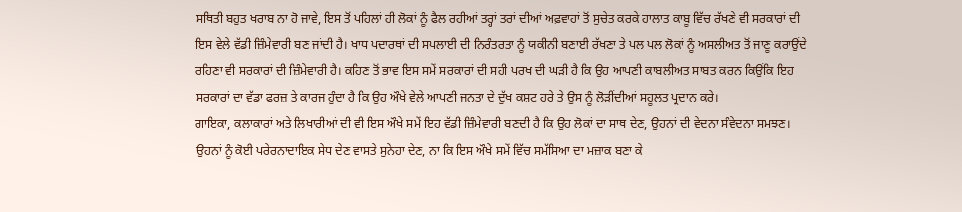ਸਥਿਤੀ ਬਹੁਤ ਖਰਾਬ ਨਾ ਹੋ ਜਾਵੇ, ਇਸ ਤੋਂ ਪਹਿਲਾਂ ਹੀ ਲੋਕਾਂ ਨੂੰ ਫੈਲ ਰਹੀਆਂ ਤਰ੍ਹਾਂ ਤਰਾਂ ਦੀਆਂ ਅਫ਼ਵਾਹਾਂ ਤੋਂ ਸੁਚੇਤ ਕਰਕੇ ਹਾਲਾਤ ਕਾਬੂ ਵਿੱਚ ਰੱਖਣੇ ਵੀ ਸਰਕਾਰਾਂ ਦੀ ਇਸ ਵੇਲੇ ਵੱਡੀ ਜ਼ਿੰਮੇਵਾਰੀ ਬਣ ਜਾਂਦੀ ਹੈ। ਖਾਧ ਪਦਾਰਥਾਂ ਦੀ ਸਪਲਾਈ ਦੀ ਨਿਰੰਤਰਤਾ ਨੂੰ ਯਕੀਨੀ ਬਣਾਈ ਰੱਖਣਾ ਤੇ ਪਲ ਪਲ ਲੋਕਾਂ ਨੂੰ ਅਸਲੀਅਤ ਤੋਂ ਜਾਣੂ ਕਰਾਉਂਦੇ ਰਹਿਣਾ ਵੀ ਸਰਕਾਰਾਂ ਦੀ ਜ਼ਿੰਮੇਵਾਰੀ ਹੈ। ਕਹਿਣ ਤੋਂ ਭਾਵ ਇਸ ਸਮੇਂ ਸਰਕਾਰਾਂ ਦੀ ਸਹੀ ਪਰਖ ਦੀ ਘੜੀ ਹੈ ਕਿ ਉਹ ਆਪਣੀ ਕਾਬਲੀਅਤ ਸਾਬਤ ਕਰਨ ਕਿਉਂਕਿ ਇਹ ਸਰਕਾਰਾਂ ਦਾ ਵੱਡਾ ਫਰਜ਼ ਤੇ ਕਾਰਜ ਹੁੰਦਾ ਹੈ ਕਿ ਉਹ ਔਖੇ ਵੇਲੇ ਆਪਣੀ ਜਨਤਾ ਦੇ ਦੁੱਖ ਕਸ਼ਟ ਹਰੇ ਤੇ ਉਸ ਨੂੰ ਲੋੜੀਂਦੀਆਂ ਸਹੂਲਤ ਪ੍ਰਦਾਨ ਕਰੇ।
ਗਾਇਕਾ, ਕਲਾਕਾਰਾਂ ਅਤੇ ਲਿਖਾਰੀਆਂ ਦੀ ਵੀ ਇਸ ਔਖੇ ਸਮੇਂ ਇਹ ਵੱਡੀ ਜ਼ਿੰਮੇਵਾਰੀ ਬਣਦੀ ਹੈ ਕਿ ਉਹ ਲੋਕਾਂ ਦਾ ਸਾਥ ਦੇਣ, ਉਹਨਾਂ ਦੀ ਵੇਦਨਾ ਸੰਵੇਦਨਾ ਸਮਝਣ। ਉਹਨਾਂ ਨੂੰ ਕੋਈ ਪਰੇਰਨਾਦਾਇਕ ਸੇਧ ਦੇਣ ਵਾਸਤੇ ਸੁਨੇਹਾ ਦੇਣ, ਨਾ ਕਿ ਇਸ ਔਖੇ ਸਮੇਂ ਵਿੱਚ ਸਮੱਸਿਆ ਦਾ ਮਜ਼ਾਕ ਬਣਾ ਕੇ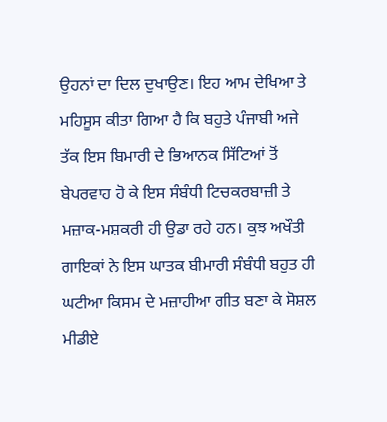ਉਹਨਾਂ ਦਾ ਦਿਲ ਦੁਖਾਉਣ। ਇਹ ਆਮ ਦੇਖਿਆ ਤੇ ਮਹਿਸੂਸ ਕੀਤਾ ਗਿਆ ਹੈ ਕਿ ਬਹੁਤੇ ਪੰਜਾਬੀ ਅਜੇ ਤੱਕ ਇਸ ਬਿਮਾਰੀ ਦੇ ਭਿਆਨਕ ਸਿੱਟਿਆਂ ਤੋਂ ਬੇਪਰਵਾਹ ਹੋ ਕੇ ਇਸ ਸੰਬੰਧੀ ਟਿਚਕਰਬਾਜ਼ੀ ਤੇ ਮਜ਼ਾਕ-ਮਸ਼ਕਰੀ ਹੀ ਉਡਾ ਰਹੇ ਹਨ। ਕੁਝ ਅਖੌਤੀ ਗਾਇਕਾਂ ਨੇ ਇਸ ਘਾਤਕ ਬੀਮਾਰੀ ਸੰਬੰਧੀ ਬਹੁਤ ਹੀ ਘਟੀਆ ਕਿਸਮ ਦੇ ਮਜ਼ਾਹੀਆ ਗੀਤ ਬਣਾ ਕੇ ਸੋਸ਼ਲ ਮੀਡੀਏ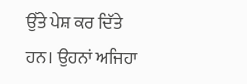ਉੱਤੇ ਪੇਸ਼ ਕਰ ਦਿੱਤੇ ਹਨ। ਉਹਨਾਂ ਅਜਿਹਾ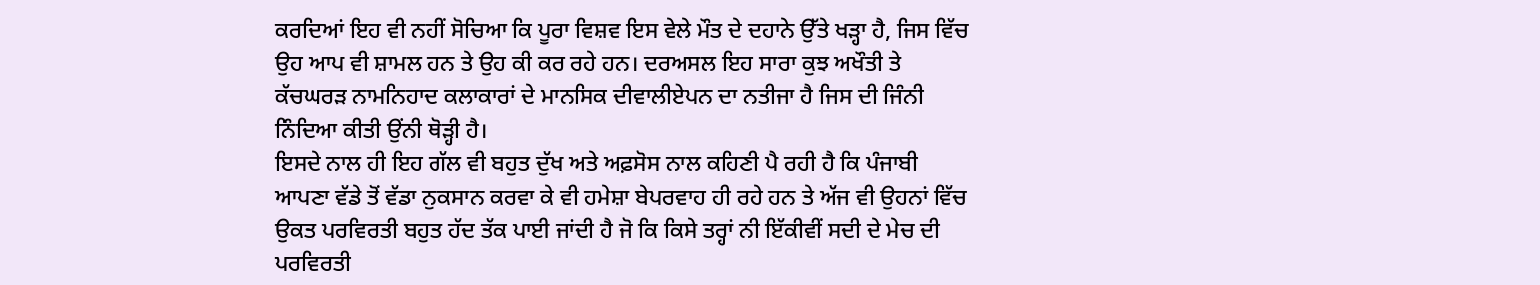ਕਰਦਿਆਂ ਇਹ ਵੀ ਨਹੀਂ ਸੋਚਿਆ ਕਿ ਪੂਰਾ ਵਿਸ਼ਵ ਇਸ ਵੇਲੇ ਮੌਤ ਦੇ ਦਹਾਨੇ ਉੱਤੇ ਖੜ੍ਹਾ ਹੈ, ਜਿਸ ਵਿੱਚ ਉਹ ਆਪ ਵੀ ਸ਼ਾਮਲ ਹਨ ਤੇ ਉਹ ਕੀ ਕਰ ਰਹੇ ਹਨ। ਦਰਅਸਲ ਇਹ ਸਾਰਾ ਕੁਝ ਅਖੌਤੀ ਤੇ ਕੱਚਘਰੜ ਨਾਮਨਿਹਾਦ ਕਲਾਕਾਰਾਂ ਦੇ ਮਾਨਸਿਕ ਦੀਵਾਲੀਏਪਨ ਦਾ ਨਤੀਜਾ ਹੈ ਜਿਸ ਦੀ ਜਿੰਨੀ ਨਿੰਦਿਆ ਕੀਤੀ ਉਂਨੀ ਥੋੜ੍ਹੀ ਹੈ।
ਇਸਦੇ ਨਾਲ ਹੀ ਇਹ ਗੱਲ ਵੀ ਬਹੁਤ ਦੁੱਖ ਅਤੇ ਅਫ਼ਸੋਸ ਨਾਲ ਕਹਿਣੀ ਪੈ ਰਹੀ ਹੈ ਕਿ ਪੰਜਾਬੀ ਆਪਣਾ ਵੱਡੇ ਤੋਂ ਵੱਡਾ ਨੁਕਸਾਨ ਕਰਵਾ ਕੇ ਵੀ ਹਮੇਸ਼ਾ ਬੇਪਰਵਾਹ ਹੀ ਰਹੇ ਹਨ ਤੇ ਅੱਜ ਵੀ ਉਹਨਾਂ ਵਿੱਚ ਉਕਤ ਪਰਵਿਰਤੀ ਬਹੁਤ ਹੱਦ ਤੱਕ ਪਾਈ ਜਾਂਦੀ ਹੈ ਜੋ ਕਿ ਕਿਸੇ ਤਰ੍ਹਾਂ ਨੀ ਇੱਕੀਵੀਂ ਸਦੀ ਦੇ ਮੇਚ ਦੀ ਪਰਵਿਰਤੀ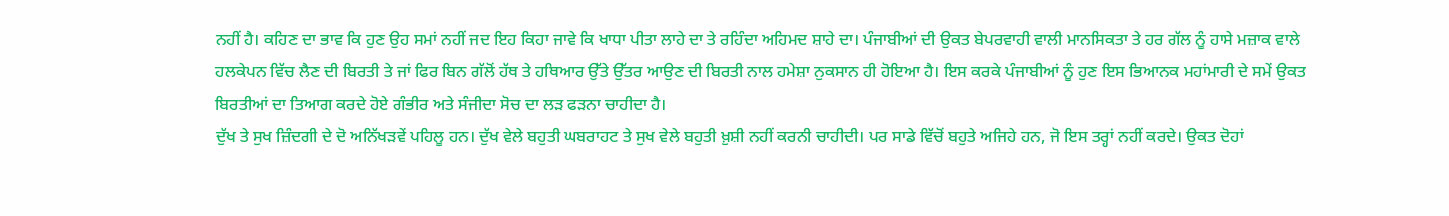ਨਹੀਂ ਹੈ। ਕਹਿਣ ਦਾ ਭਾਵ ਕਿ ਹੁਣ ਉਹ ਸਮਾਂ ਨਹੀਂ ਜਦ ਇਹ ਕਿਹਾ ਜਾਵੇ ਕਿ ਖਾਧਾ ਪੀਤਾ ਲਾਹੇ ਦਾ ਤੇ ਰਹਿੰਦਾ ਅਹਿਮਦ ਸ਼ਾਹੇ ਦਾ। ਪੰਜਾਬੀਆਂ ਦੀ ਉਕਤ ਬੇਪਰਵਾਹੀ ਵਾਲੀ ਮਾਨਸਿਕਤਾ ਤੇ ਹਰ ਗੱਲ ਨੂੰ ਹਾਸੇ ਮਜ਼ਾਕ ਵਾਲੇ ਹਲਕੇਪਨ ਵਿੱਚ ਲੈਣ ਦੀ ਬਿਰਤੀ ਤੇ ਜਾਂ ਫਿਰ ਬਿਨ ਗੱਲੋਂ ਹੱਥ ਤੇ ਹਥਿਆਰ ਉੱਤੇ ਉੱਤਰ ਆਉਣ ਦੀ ਬਿਰਤੀ ਨਾਲ ਹਮੇਸ਼ਾ ਨੁਕਸਾਨ ਹੀ ਹੋਇਆ ਹੈ। ਇਸ ਕਰਕੇ ਪੰਜਾਬੀਆਂ ਨੂੰ ਹੁਣ ਇਸ ਭਿਆਨਕ ਮਹਾਂਮਾਰੀ ਦੇ ਸਮੇਂ ਉਕਤ ਬਿਰਤੀਆਂ ਦਾ ਤਿਆਗ ਕਰਦੇ ਹੋਏ ਗੰਭੀਰ ਅਤੇ ਸੰਜੀਦਾ ਸੋਚ ਦਾ ਲੜ ਫੜਨਾ ਚਾਹੀਦਾ ਹੈ।
ਦੁੱਖ ਤੇ ਸੁਖ ਜ਼ਿੰਦਗੀ ਦੇ ਦੋ ਅਨਿੱਖੜਵੇਂ ਪਹਿਲੂ ਹਨ। ਦੁੱਖ ਵੇਲੇ ਬਹੁਤੀ ਘਬਰਾਹਟ ਤੇ ਸੁਖ ਵੇਲੇ ਬਹੁਤੀ ਖ਼ੁਸ਼ੀ ਨਹੀਂ ਕਰਨੀ ਚਾਹੀਦੀ। ਪਰ ਸਾਡੇ ਵਿੱਚੋਂ ਬਹੁਤੇ ਅਜਿਹੇ ਹਨ, ਜੋ ਇਸ ਤਰ੍ਹਾਂ ਨਹੀਂ ਕਰਦੇ। ਉਕਤ ਦੋਹਾਂ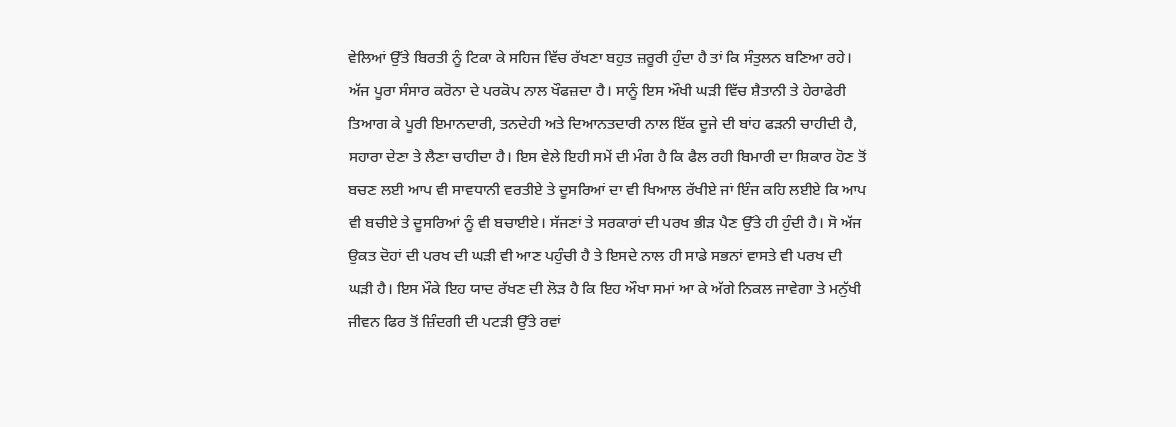ਵੇਲਿਆਂ ਉੱਤੇ ਬਿਰਤੀ ਨੂੰ ਟਿਕਾ ਕੇ ਸਹਿਜ ਵਿੱਚ ਰੱਖਣਾ ਬਹੁਤ ਜ਼ਰੂਰੀ ਹੁੰਦਾ ਹੈ ਤਾਂ ਕਿ ਸੰਤੁਲਨ ਬਣਿਆ ਰਹੇ। ਅੱਜ ਪੂਰਾ ਸੰਸਾਰ ਕਰੋਨਾ ਦੇ ਪਰਕੋਪ ਨਾਲ ਖੌਫਜ਼ਦਾ ਹੈ। ਸਾਨੂੰ ਇਸ ਔਖੀ ਘੜੀ ਵਿੱਚ ਸ਼ੈਤਾਨੀ ਤੇ ਹੇਰਾਫੇਰੀ ਤਿਆਗ ਕੇ ਪੂਰੀ ਇਮਾਨਦਾਰੀ, ਤਨਦੇਹੀ ਅਤੇ ਦਿਆਨਤਦਾਰੀ ਨਾਲ ਇੱਕ ਦੂਜੇ ਦੀ ਬਾਂਹ ਫੜਨੀ ਚਾਹੀਦੀ ਹੈ, ਸਹਾਰਾ ਦੇਣਾ ਤੇ ਲੈਣਾ ਚਾਹੀਦਾ ਹੈ। ਇਸ ਵੇਲੇ ਇਹੀ ਸਮੇਂ ਦੀ ਮੰਗ ਹੈ ਕਿ ਫੈਲ ਰਹੀ ਬਿਮਾਰੀ ਦਾ ਸ਼ਿਕਾਰ ਹੋਣ ਤੋਂ ਬਚਣ ਲਈ ਆਪ ਵੀ ਸਾਵਧਾਨੀ ਵਰਤੀਏ ਤੇ ਦੂਸਰਿਆਂ ਦਾ ਵੀ ਖਿਆਲ ਰੱਖੀਏ ਜਾਂ ਇੰਜ ਕਹਿ ਲਈਏ ਕਿ ਆਪ ਵੀ ਬਚੀਏ ਤੇ ਦੂਸਰਿਆਂ ਨੂੰ ਵੀ ਬਚਾਈਏ। ਸੱਜਣਾਂ ਤੇ ਸਰਕਾਰਾਂ ਦੀ ਪਰਖ ਭੀੜ ਪੈਣ ਉੱਤੇ ਹੀ ਹੁੰਦੀ ਹੈ। ਸੋ ਅੱਜ ਉਕਤ ਦੋਹਾਂ ਦੀ ਪਰਖ ਦੀ ਘੜੀ ਵੀ ਆਣ ਪਹੁੰਚੀ ਹੈ ਤੇ ਇਸਦੇ ਨਾਲ ਹੀ ਸਾਡੇ ਸਭਨਾਂ ਵਾਸਤੇ ਵੀ ਪਰਖ ਦੀ ਘੜੀ ਹੈ। ਇਸ ਮੌਕੇ ਇਹ ਯਾਦ ਰੱਖਣ ਦੀ ਲੋੜ ਹੈ ਕਿ ਇਹ ਔਖਾ ਸਮਾਂ ਆ ਕੇ ਅੱਗੇ ਨਿਕਲ ਜਾਵੇਗਾ ਤੇ ਮਨੁੱਖੀ ਜੀਵਨ ਫਿਰ ਤੋਂ ਜ਼ਿੰਦਗੀ ਦੀ ਪਟੜੀ ਉੱਤੇ ਰਵਾਂ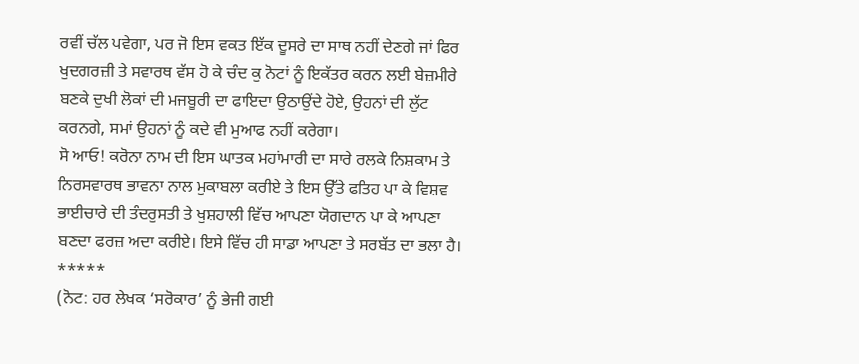ਰਵੀਂ ਚੱਲ ਪਵੇਗਾ, ਪਰ ਜੋ ਇਸ ਵਕਤ ਇੱਕ ਦੂਸਰੇ ਦਾ ਸਾਥ ਨਹੀਂ ਦੇਣਗੇ ਜਾਂ ਫਿਰ ਖੁਦਗਰਜ਼ੀ ਤੇ ਸਵਾਰਥ ਵੱਸ ਹੋ ਕੇ ਚੰਦ ਕੁ ਨੋਟਾਂ ਨੂੰ ਇਕੱਤਰ ਕਰਨ ਲਈ ਬੇਜ਼ਮੀਰੇ ਬਣਕੇ ਦੁਖੀ ਲੋਕਾਂ ਦੀ ਮਜਬੂਰੀ ਦਾ ਫਾਇਦਾ ਉਠਾਉਂਦੇ ਹੋਏ, ਉਹਨਾਂ ਦੀ ਲੁੱਟ ਕਰਨਗੇ, ਸਮਾਂ ਉਹਨਾਂ ਨੂੰ ਕਦੇ ਵੀ ਮੁਆਫ ਨਹੀਂ ਕਰੇਗਾ।
ਸੋ ਆਓ! ਕਰੋਨਾ ਨਾਮ ਦੀ ਇਸ ਘਾਤਕ ਮਹਾਂਮਾਰੀ ਦਾ ਸਾਰੇ ਰਲਕੇ ਨਿਸ਼ਕਾਮ ਤੇ ਨਿਰਸਵਾਰਥ ਭਾਵਨਾ ਨਾਲ ਮੁਕਾਬਲਾ ਕਰੀਏ ਤੇ ਇਸ ਉੱਤੇ ਫਤਿਹ ਪਾ ਕੇ ਵਿਸ਼ਵ ਭਾਈਚਾਰੇ ਦੀ ਤੰਦਰੁਸਤੀ ਤੇ ਖੁਸ਼ਹਾਲੀ ਵਿੱਚ ਆਪਣਾ ਯੋਗਦਾਨ ਪਾ ਕੇ ਆਪਣਾ ਬਣਦਾ ਫਰਜ਼ ਅਦਾ ਕਰੀਏ। ਇਸੇ ਵਿੱਚ ਹੀ ਸਾਡਾ ਆਪਣਾ ਤੇ ਸਰਬੱਤ ਦਾ ਭਲਾ ਹੈ।
*****
(ਨੋਟ: ਹਰ ਲੇਖਕ ‘ਸਰੋਕਾਰ’ ਨੂੰ ਭੇਜੀ ਗਈ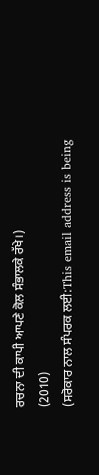ਰਚਨਾ ਦੀ ਕਾਪੀ ਆਪਣੇ ਕੋਲ ਸੰਭਾਲਕੇ ਰੱਖੇ।)
(2010)
(ਸਰੋਕਾਰ ਨਾਲ ਸੰਪਰਕ ਲਈ:This email address is being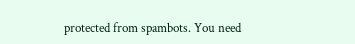protected from spambots. You need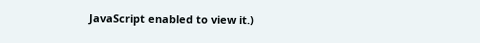JavaScript enabled to view it.)